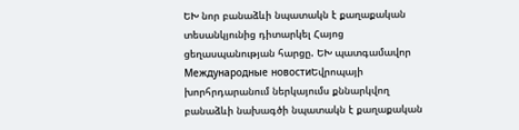ԵԽ նոր բանաձևի նպատակն է քաղաքական տեսանկյունից դիտարկել Հայոց ցեղասպանության հարցը. ԵԽ պատգամավոր
Международные новостиԵվրոպայի խորհրդարանում ներկայումս քննարկվող բանաձևի նախագծի նպատակն է քաղաքական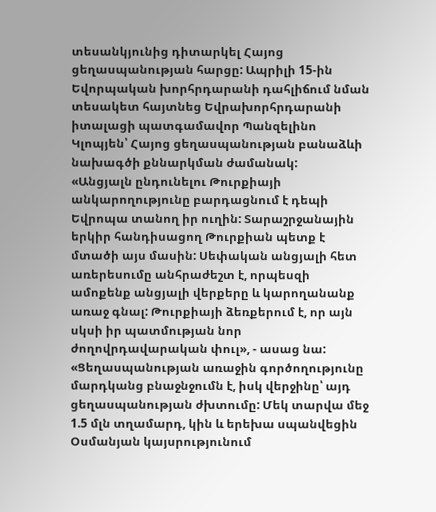տեսանկյունից դիտարկել Հայոց ցեղասպանության հարցը: Ապրիլի 15-ին Եվորպական խորհրդարանի դահլիճում նման տեսակետ հայտնեց Եվրախորհրդարանի իտալացի պատգամավոր Պանզելինո Կլոպյեն՝ Հայոց ցեղասպանության բանաձևի նախագծի քննարկման ժամանակ:
«Անցյալն ընդունելու Թուրքիայի անկարողությունը բարդացնում է դեպի Եվրոպա տանող իր ուղին: Տարաշրջանային երկիր հանդիսացող Թուրքիան պետք է մտածի այս մասին: Սեփական անցյալի հետ առերեսումը անհրաժեշտ է, որպեսզի ամոքենք անցյալի վերքերը և կարողանանք առաջ գնալ: Թուրքիայի ձեռքերում է, որ այն սկսի իր պատմության նոր ժողովրդավարական փուլ», - ասաց նա:
«Ցեղասպանության առաջին գործողությունը մարդկանց բնաջնջումն է, իսկ վերջինը՝ այդ ցեղասպանության ժխտումը: Մեկ տարվա մեջ 1.5 մլն տղամարդ, կին և երեխա սպանվեցին Օսմանյան կայսրությունում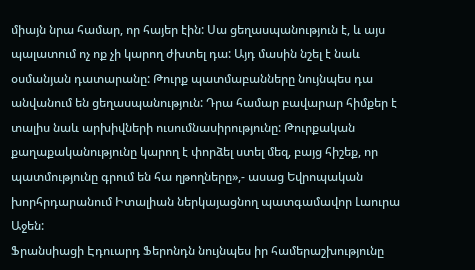միայն նրա համար, որ հայեր էին: Սա ցեղասպանություն է, և այս պալատում ոչ ոք չի կարող ժխտել դա: Այդ մասին նշել է նաև օսմանյան դատարանը: Թուրք պատմաբանները նույնպես դա անվանում են ցեղասպանություն: Դրա համար բավարար հիմքեր է տալիս նաև արխիվների ուսումնասիրությունը: Թուրքական քաղաքականությունը կարող է փորձել ստել մեզ, բայց հիշեք, որ պատմությունը գրում են հա ղթողները»,- ասաց Եվրոպական խորհրդարանում Իտալիան ներկայացնող պատգամավոր Լաուրա Աջեն:
Ֆրանսիացի Էդուարդ Ֆերոնդն նույնպես իր համերաշխությունը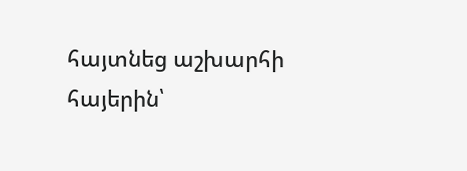հայտնեց աշխարհի հայերին՝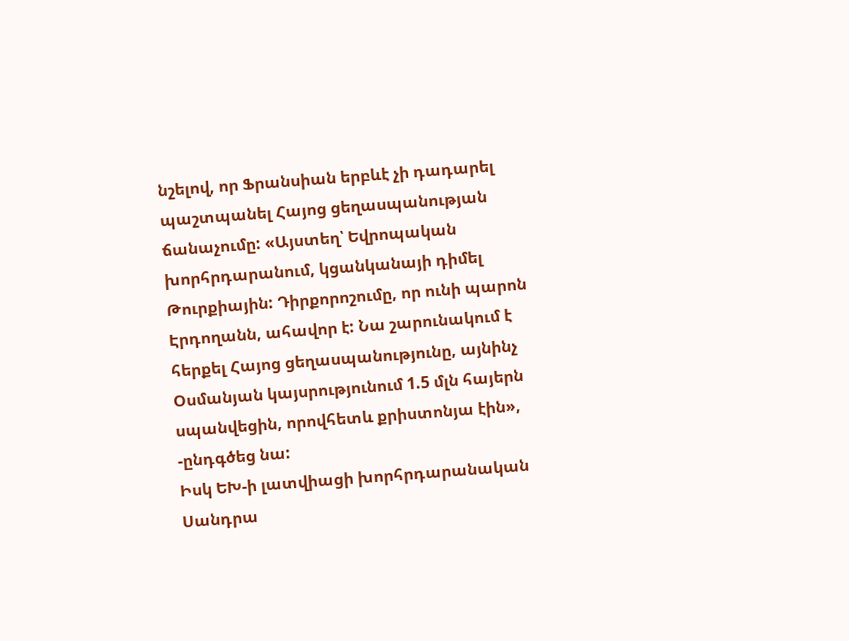նշելով, որ Ֆրանսիան երբևէ չի դադարել պաշտպանել Հայոց ցեղասպանության ճանաչումը: «Այստեղ՝ Եվրոպական խորհրդարանում, կցանկանայի դիմել Թուրքիային: Դիրքորոշումը, որ ունի պարոն Էրդողանն, ահավոր է: Նա շարունակում է հերքել Հայոց ցեղասպանությունը, այնինչ Օսմանյան կայսրությունում 1.5 մլն հայերն սպանվեցին, որովհետև քրիստոնյա էին», -ընդգծեց նա:
Իսկ ԵԽ-ի լատվիացի խորհրդարանական Սանդրա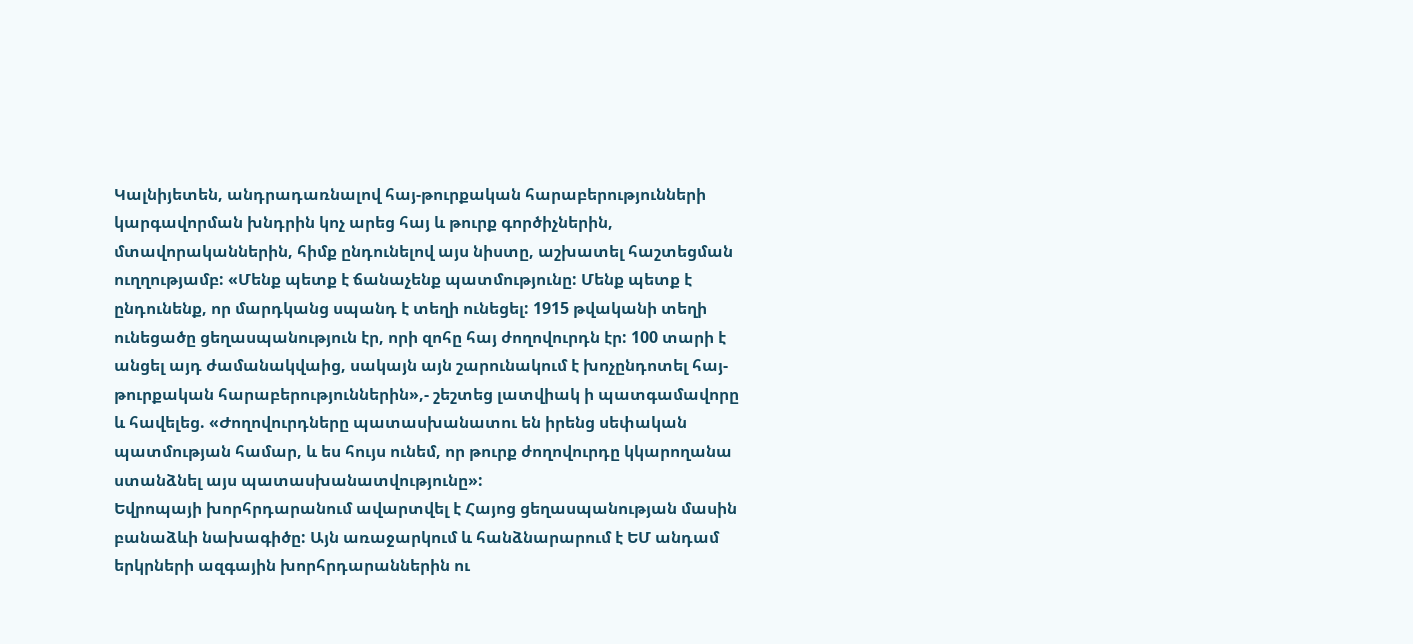Կալնիյետեն, անդրադառնալով հայ-թուրքական հարաբերությունների կարգավորման խնդրին կոչ արեց հայ և թուրք գործիչներին, մտավորականներին, հիմք ընդունելով այս նիստը, աշխատել հաշտեցման ուղղությամբ: «Մենք պետք է ճանաչենք պատմությունը: Մենք պետք է ընդունենք, որ մարդկանց սպանդ է տեղի ունեցել: 1915 թվականի տեղի ունեցածը ցեղասպանություն էր, որի զոհը հայ ժողովուրդն էր: 100 տարի է անցել այդ ժամանակվաից, սակայն այն շարունակում է խոչընդոտել հայ-թուրքական հարաբերություններին»,- շեշտեց լատվիակ ի պատգամավորը և հավելեց. «Ժողովուրդները պատասխանատու են իրենց սեփական պատմության համար, և ես հույս ունեմ, որ թուրք ժողովուրդը կկարողանա ստանձնել այս պատասխանատվությունը»:
Եվրոպայի խորհրդարանում ավարտվել է Հայոց ցեղասպանության մասին բանաձևի նախագիծը: Այն առաջարկում և հանձնարարում է ԵՄ անդամ երկրների ազգային խորհրդարաններին ու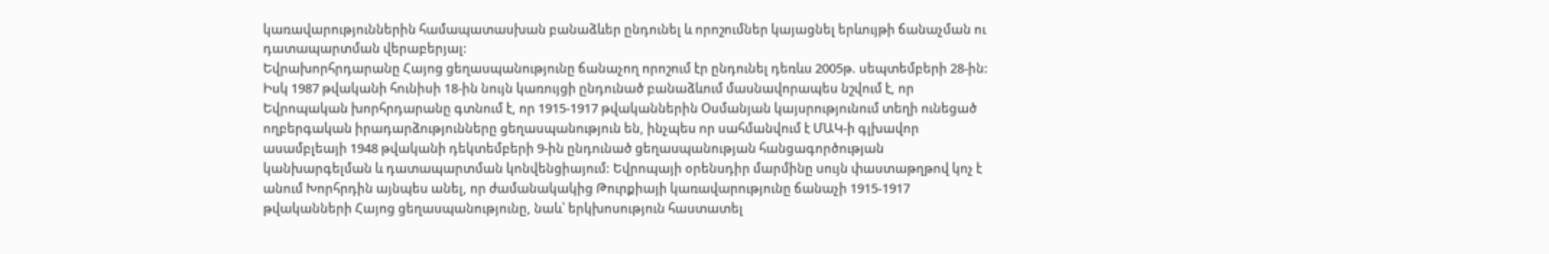կառավարություններին համապատասխան բանաձևեր ընդունել և որոշումներ կայացնել երևույթի ճանաչման ու դատապարտման վերաբերյալ:
Եվրախորհրդարանը Հայոց ցեղասպանությունը ճանաչող որոշում էր ընդունել դեռևս 2005թ. սեպտեմբերի 28-ին: Իսկ 1987 թվականի հունիսի 18-ին նույն կառույցի ընդունած բանաձևում մասնավորապես նշվում է, որ Եվրոպական խորհրդարանը գտնում է, որ 1915-1917 թվականներին Օսմանյան կայսրությունում տեղի ունեցած ողբերգական իրադարձությունները ցեղասպանություն են, ինչպես որ սահմանվում է ՄԱԿ-ի գլխավոր ասամբլեայի 1948 թվականի դեկտեմբերի 9-ին ընդունած ցեղասպանության հանցագործության կանխարգելման և դատապարտման կոնվենցիայում: Եվրոպայի օրենսդիր մարմինը սույն փաստաթղթով կոչ է անում Խորհրդին այնպես անել, որ ժամանակակից Թուրքիայի կառավարությունը ճանաչի 1915-1917 թվականների Հայոց ցեղասպանությունը, նաև՝ երկխոսություն հաստատել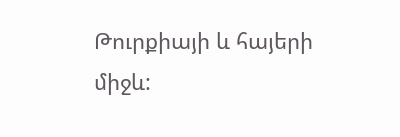Թուրքիայի և հայերի միջև: